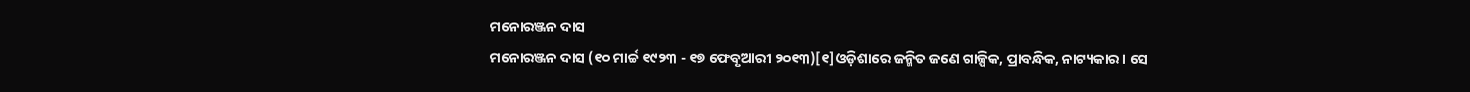ମନୋରଞ୍ଜନ ଦାସ
ମନୋରଞ୍ଜନ ଦାସ (୧୦ ମାର୍ଚ୍ଚ ୧୯୨୩ - ୧୭ ଫେବୃଆରୀ ୨୦୧୩)[୧]ଓଡ଼ିଶାରେ ଜନ୍ମିତ ଜଣେ ଗାଳ୍ପିକ, ପ୍ରାବନ୍ଧିକ, ନାଟ୍ୟକାର । ସେ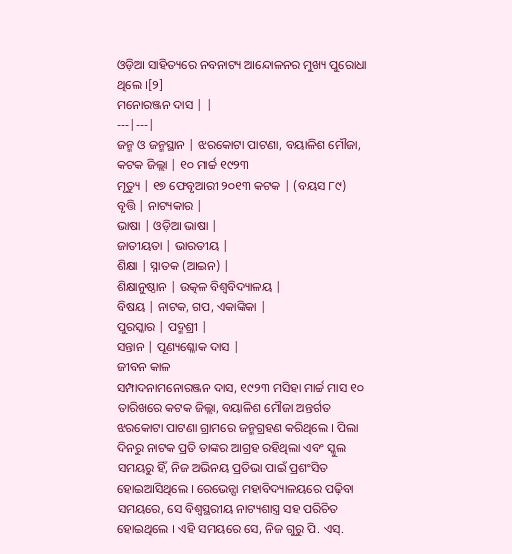ଓଡ଼ିଆ ସାହିତ୍ୟରେ ନବନାଟ୍ୟ ଆନ୍ଦୋଳନର ମୁଖ୍ୟ ପୁରୋଧା ଥିଲେ ।[୨]
ମନୋରଞ୍ଜନ ଦାସ | |
---|---|
ଜନ୍ମ ଓ ଜନ୍ମସ୍ଥାନ | ଝରକୋଟା ପାଟଣା, ବୟାଳିଶ ମୌଜା, କଟକ ଜିଲ୍ଲା | ୧୦ ମାର୍ଚ୍ଚ ୧୯୨୩
ମୃତ୍ୟୁ | ୧୭ ଫେବୃଆରୀ ୨୦୧୩ କଟକ | (ବୟସ ୮୯)
ବୃତ୍ତି | ନାଟ୍ୟକାର |
ଭାଷା | ଓଡ଼ିଆ ଭାଷା |
ଜାତୀୟତା | ଭାରତୀୟ |
ଶିକ୍ଷା | ସ୍ନାତକ (ଆଇନ) |
ଶିକ୍ଷାନୁଷ୍ଠାନ | ଉତ୍କଳ ବିଶ୍ୱବିଦ୍ୟାଳୟ |
ବିଷୟ | ନାଟକ, ଗପ, ଏକାଙ୍କିକା |
ପୁରସ୍କାର | ପଦ୍ମଶ୍ରୀ |
ସନ୍ତାନ | ପୂଣ୍ୟଶ୍ଳୋକ ଦାସ |
ଜୀବନ କାଳ
ସମ୍ପାଦନାମନୋରଞ୍ଜନ ଦାସ, ୧୯୨୩ ମସିହା ମାର୍ଚ୍ଚ ମାସ ୧୦ ତାରିଖରେ କଟକ ଜିଲ୍ଲା, ବୟାଳିଶ ମୌଜା ଅନ୍ତର୍ଗତ ଝରକୋଟା ପାଟଣା ଗ୍ରାମରେ ଜନ୍ମଗ୍ରହଣ କରିଥିଲେ । ପିଲା ଦିନରୁ ନାଟକ ପ୍ରତି ତାଙ୍କର ଆଗ୍ରହ ରହିଥିଲା ଏବଂ ସ୍କୁଲ ସମୟରୁ ହିଁ, ନିଜ ଅଭିନୟ ପ୍ରତିଭା ପାଇଁ ପ୍ରଶଂସିତ ହୋଇଆସିଥିଲେ । ରେଭେନ୍ସା ମହାବିଦ୍ୟାଳୟରେ ପଢ଼ିବା ସମୟରେ, ସେ ବିଶ୍ୱସ୍ଥରୀୟ ନାଟ୍ୟଶାସ୍ତ୍ର ସହ ପରିଚିତ ହୋଇଥିଲେ । ଏହି ସମୟରେ ସେ, ନିଜ ଗୁରୁ ପି. ଏସ୍.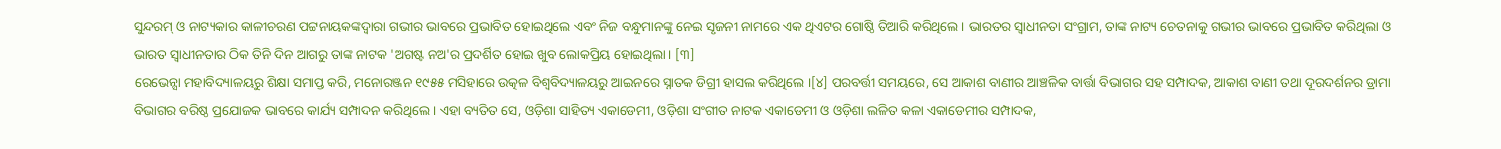ସୁନ୍ଦରମ୍ ଓ ନାଟ୍ୟକାର କାଳୀଚରଣ ପଟ୍ଟନାୟକଙ୍କଦ୍ୱାରା ଗଭୀର ଭାବରେ ପ୍ରଭାବିତ ହୋଇଥିଲେ ଏବଂ ନିଜ ବନ୍ଧୁମାନଙ୍କୁ ନେଇ ସୃଜନୀ ନାମରେ ଏକ ଥିଏଟର ଗୋଷ୍ଠି ତିଆରି କରିଥିଲେ । ଭାରତର ସ୍ୱାଧୀନତା ସଂଗ୍ରାମ, ତାଙ୍କ ନାଟ୍ୟ ଚେତନାକୁ ଗଭୀର ଭାବରେ ପ୍ରଭାବିତ କରିଥିଲା ଓ ଭାରତ ସ୍ୱାଧୀନତାର ଠିକ ତିନି ଦିନ ଆଗରୁ ତାଙ୍କ ନାଟକ 'ଅଗଷ୍ଟ ନଅ'ର ପ୍ରଦର୍ଶିତ ହୋଇ ଖୁବ ଲୋକପ୍ରିୟ ହୋଇଥିଲା । [୩]
ରେଭେନ୍ସା ମହାବିଦ୍ୟାଳୟରୁ ଶିକ୍ଷା ସମାପ୍ତ କରି, ମନୋରଞ୍ଜନ ୧୯୫୫ ମସିହାରେ ଉତ୍କଳ ବିଶ୍ୱବିଦ୍ୟାଳୟରୁ ଆଇନରେ ସ୍ନାତକ ଡିଗ୍ରୀ ହାସଲ କରିଥିଲେ ।[୪] ପରବର୍ତ୍ତୀ ସମୟରେ, ସେ ଆକାଶ ବାଣୀର ଆଞ୍ଚଳିକ ବାର୍ତ୍ତା ବିଭାଗର ସହ ସମ୍ପାଦକ, ଆକାଶ ବାଣୀ ତଥା ଦୂରଦର୍ଶନର ଡ୍ରାମା ବିଭାଗର ବରିଷ୍ଠ ପ୍ରଯୋଜକ ଭାବରେ କାର୍ଯ୍ୟ ସମ୍ପାଦନ କରିଥିଲେ । ଏହା ବ୍ୟତିତ ସେ, ଓଡ଼ିଶା ସାହିତ୍ୟ ଏକାଡେମୀ, ଓଡ଼ିଶା ସଂଗୀତ ନାଟକ ଏକାଡେମୀ ଓ ଓଡ଼ିଶା ଲଳିତ କଳା ଏକାଡେମୀର ସମ୍ପାଦକ,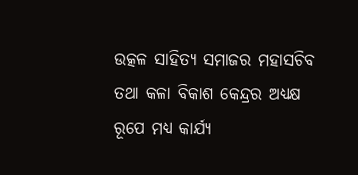ଉତ୍କଳ ସାହିତ୍ୟ ସମାଜର ମହାସଚିବ ତଥା କଳା ବିକାଶ କେନ୍ଦ୍ରର ଅଧ୍ୟକ୍ଷ ରୂପେ ମଧ୍ୟ କାର୍ଯ୍ୟ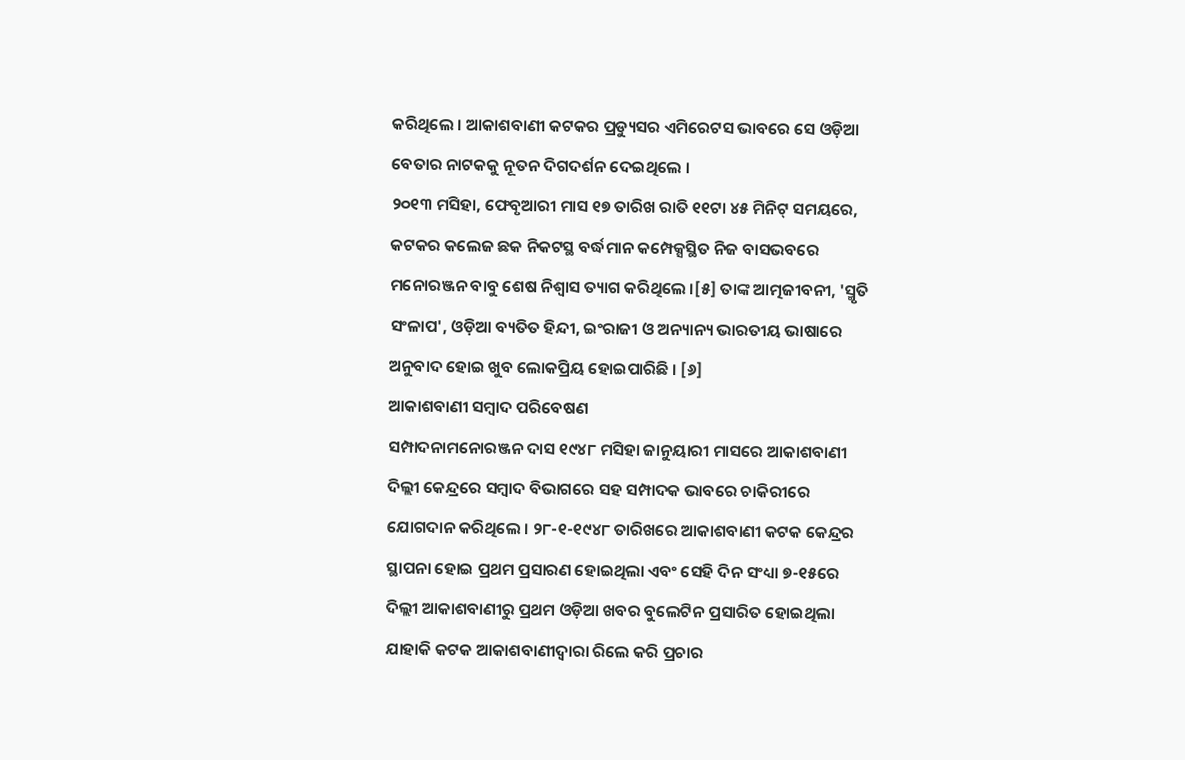କରିଥିଲେ । ଆକାଶବାଣୀ କଟକର ପ୍ରଡ୍ୟୁସର ଏମିରେଟସ ଭାବରେ ସେ ଓଡ଼ିଆ ବେତାର ନାଟକକୁ ନୂତନ ଦିଗଦର୍ଶନ ଦେଇଥିଲେ ।
୨୦୧୩ ମସିହା, ଫେବୃଆରୀ ମାସ ୧୭ ତାରିଖ ରାତି ୧୧ଟା ୪୫ ମିନିଟ୍ ସମୟରେ, କଟକର କଲେଜ ଛକ ନିକଟସ୍ଥ ବର୍ଦ୍ଧମାନ କମ୍ପେକ୍ସସ୍ଥିତ ନିଜ ବାସଭବରେ ମନୋରଞ୍ଜନ ବାବୁ ଶେଷ ନିଶ୍ୱାସ ତ୍ୟାଗ କରିଥିଲେ ।[୫] ତାଙ୍କ ଆତ୍ମଜୀବନୀ, 'ସ୍ମୃତି ସଂଳାପ', ଓଡ଼ିଆ ବ୍ୟତିତ ହିନ୍ଦୀ, ଇଂରାଜୀ ଓ ଅନ୍ୟାନ୍ୟ ଭାରତୀୟ ଭାଷାରେ ଅନୁବାଦ ହୋଇ ଖୁବ ଲୋକପ୍ରିୟ ହୋଇପାରିଛି । [୬]
ଆକାଶବାଣୀ ସମ୍ବାଦ ପରିବେଷଣ
ସମ୍ପାଦନାମନୋରଞ୍ଜନ ଦାସ ୧୯୪୮ ମସିହା ଜାନୁୟାରୀ ମାସରେ ଆକାଶବାଣୀ ଦିଲ୍ଲୀ କେନ୍ଦ୍ରରେ ସମ୍ବାଦ ବିଭାଗରେ ସହ ସମ୍ପାଦକ ଭାବରେ ଚାକିରୀରେ ଯୋଗଦାନ କରିଥିଲେ । ୨୮-୧-୧୯୪୮ ତାରିଖରେ ଆକାଶବାଣୀ କଟକ କେନ୍ଦ୍ରର ସ୍ଥାପନା ହୋଇ ପ୍ରଥମ ପ୍ରସାରଣ ହୋଇଥିଲା ଏବଂ ସେହି ଦିନ ସଂଧ୍ୟା ୭-୧୫ରେ ଦିଲ୍ଲୀ ଆକାଶବାଣୀରୁ ପ୍ରଥମ ଓଡ଼ିଆ ଖବର ବୁଲେଟିନ ପ୍ରସାରିତ ହୋଇଥିଲା ଯାହାକି କଟକ ଆକାଶବାଣୀଦ୍ୱାରା ରିଲେ କରି ପ୍ରଚାର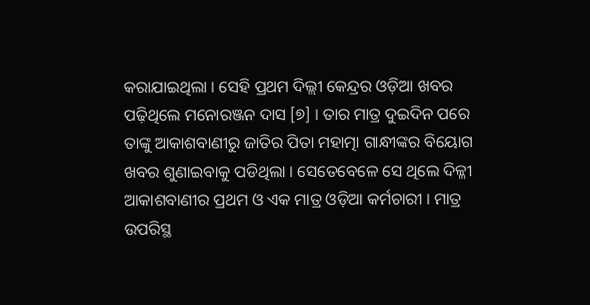କରାଯାଇଥିଲା । ସେହି ପ୍ରଥମ ଦିଲ୍ଲୀ କେନ୍ଦ୍ରର ଓଡ଼ିଆ ଖବର ପଢ଼ିଥିଲେ ମନୋରଞ୍ଜନ ଦାସ [୭] । ତାର ମାତ୍ର ଦୁଇଦିନ ପରେ ତାଙ୍କୁ ଆକାଶବାଣୀରୁ ଜାତିର ପିତା ମହାତ୍ମା ଗାନ୍ଧୀଙ୍କର ବିୟୋଗ ଖବର ଶୁଣାଇବାକୁ ପଡିଥିଲା । ସେତେବେଳେ ସେ ଥିଲେ ଦିଳ୍ଳୀ ଆକାଶବାଣୀର ପ୍ରଥମ ଓ ଏକ ମାତ୍ର ଓଡ଼ିଆ କର୍ମଚାରୀ । ମାତ୍ର ଉପରିସ୍ଥ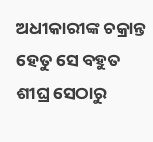ଅଧୀକାରୀଙ୍କ ଚକ୍ରାନ୍ତ ହେତୁ ସେ ବହୁତ ଶୀଘ୍ର ସେଠାରୁ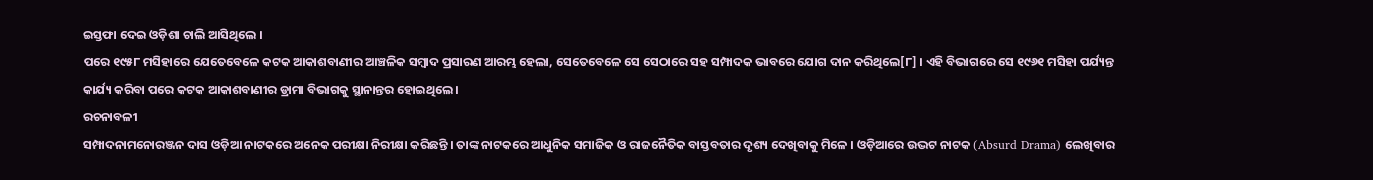ଇସ୍ତଫା ଦେଇ ଓଡ଼ିଶା ଚାଲି ଆସିଥିଲେ ।
ପରେ ୧୯୫୮ ମସିହାରେ ଯେତେବେଳେ କଟକ ଆକାଶବାଣୀର ଆଞ୍ଚଳିକ ସମ୍ବାଦ ପ୍ରସାରଣ ଆରମ୍ଭ ହେଲା, ସେତେବେଳେ ସେ ସେଠାରେ ସହ ସମ୍ପାଦକ ଭାବରେ ଯୋଗ ଦାନ କରିଥିଲେ[୮] । ଏହି ବିଭାଗରେ ସେ ୧୯୬୧ ମସିହା ପର୍ଯ୍ୟନ୍ତ କାର୍ଯ୍ୟ କରିବା ପରେ କଟକ ଆକାଶବାଣୀର ଡ୍ରାମା ବିଭାଗକୁ ସ୍ଥାନାନ୍ତର ହୋଇଥିଲେ ।
ରଚନାବଳୀ
ସମ୍ପାଦନାମନୋରଞ୍ଜନ ଦାସ ଓଡ଼ିଆ ନାଟକରେ ଅନେକ ପରୀକ୍ଷା ନିରୀକ୍ଷା କରିଛନ୍ତି । ତାଙ୍କ ନାଟକରେ ଆଧୁନିକ ସମାଜିକ ଓ ରାଜନୈତିକ ବାସ୍ତବତାର ଦୃଶ୍ୟ ଦେଖିବାକୁ ମିଳେ । ଓଡ଼ିଆରେ ଉଦ୍ଭଟ ନାଟକ (Absurd Drama) ଲେଖିବାର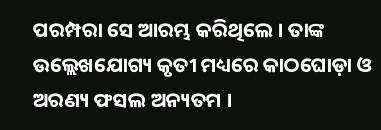ପରମ୍ପରା ସେ ଆରମ୍ଭ କରିଥିଲେ । ତାଙ୍କ ଉଲ୍ଲେଖଯୋଗ୍ୟ କୃତୀ ମଧ୍ୟରେ କାଠଘୋଡ଼ା ଓ ଅରଣ୍ୟ ଫସଲ ଅନ୍ୟତମ ।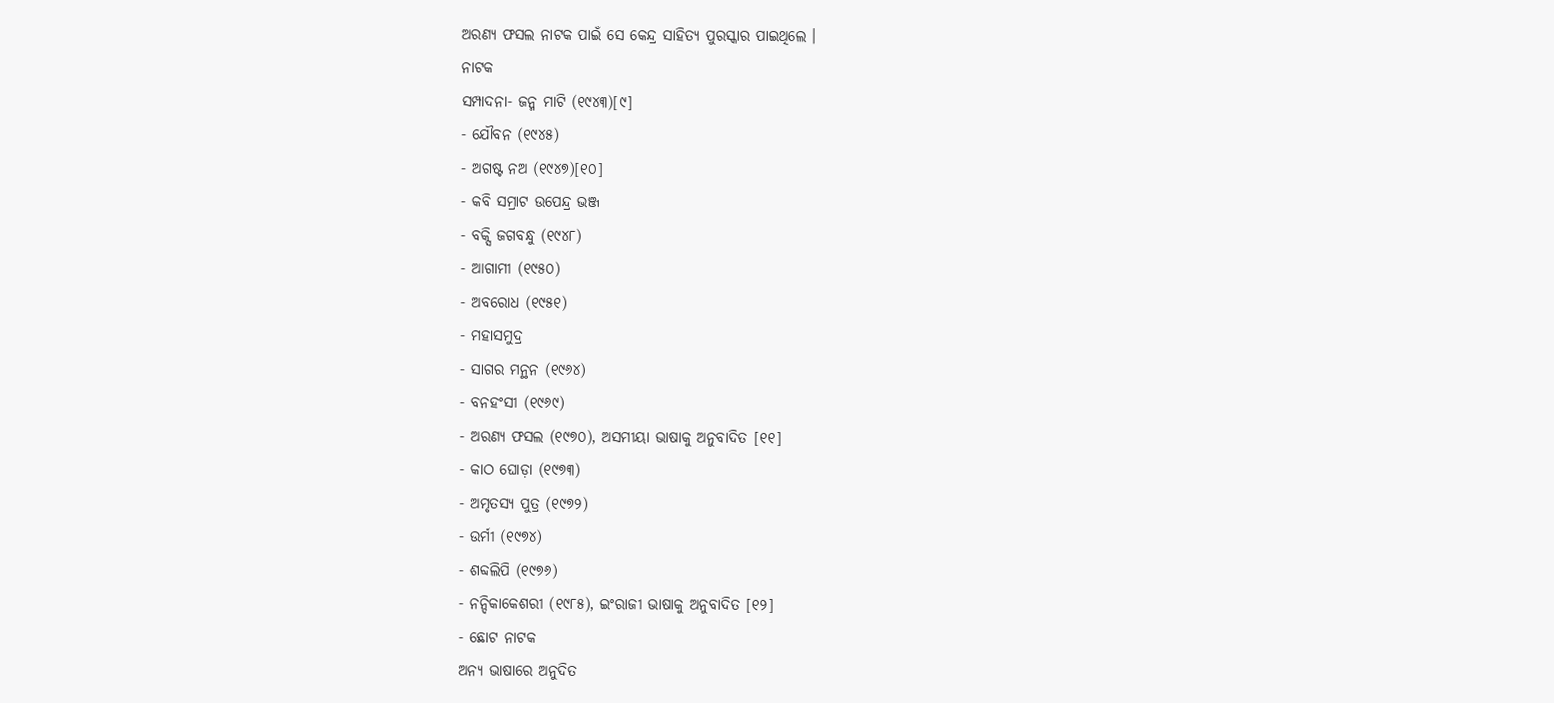ଅରଣ୍ୟ ଫସଲ ନାଟକ ପାଇଁ ସେ କେନ୍ଦ୍ର ସାହିତ୍ୟ ପୁରସ୍କାର ପାଇଥିଲେ ।
ନାଟକ
ସମ୍ପାଦନା- ଜନ୍ମ ମାଟି (୧୯୪୩)[୯]
- ଯୌବନ (୧୯୪୫)
- ଅଗଷ୍ଟ ନଅ (୧୯୪୭)[୧୦]
- କବି ସମ୍ରାଟ ଉପେନ୍ଦ୍ର ଭଞ୍ଜ
- ବକ୍ସି ଜଗବନ୍ଧୁ (୧୯୪୮)
- ଆଗାମୀ (୧୯୫୦)
- ଅବରୋଧ (୧୯୫୧)
- ମହାସମୁଦ୍ର
- ସାଗର ମନ୍ଥନ (୧୯୬୪)
- ବନହଂସୀ (୧୯୬୯)
- ଅରଣ୍ୟ ଫସଲ (୧୯୭୦), ଅସମୀୟା ଭାଷାକୁ ଅନୁବାଦିତ [୧୧]
- କାଠ ଘୋଡ଼ା (୧୯୭୩)
- ଅମୃତସ୍ୟ ପୁତ୍ର (୧୯୭୨)
- ଉର୍ମୀ (୧୯୭୪)
- ଶବ୍ଦଲିପି (୧୯୭୬)
- ନନ୍ଦିକାକେଶରୀ (୧୯୮୫), ଇଂରାଜୀ ଭାଷାକୁ ଅନୁବାଦିତ [୧୨]
- ଛୋଟ ନାଟକ
ଅନ୍ୟ ଭାଷାରେ ଅନୁଦିତ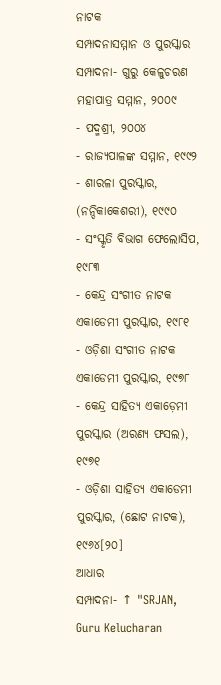ନାଟକ
ସମ୍ପାଦନାସମ୍ମାନ ଓ ପୁରସ୍କାର
ସମ୍ପାଦନା- ଗୁରୁ କେଳୁଚରଣ ମହାପାତ୍ର ସମ୍ମାନ, ୨୦୦୯
- ପଦ୍ମଶ୍ରୀ, ୨୦୦୪
- ରାଜ୍ୟପାଳଙ୍କ ସମ୍ମାନ, ୧୯୯୨
- ଶାରଳା ପୁରସ୍କାର, (ନନ୍ଦିକାକେଶରୀ), ୧୯୯୦
- ସଂସ୍କୃତି ବିଭାଗ ଫେଲୋସିପ, ୧୯୮୩
- କେନ୍ଦ୍ର ସଂଗୀତ ନାଟକ ଏକାଡେମୀ ପୁରସ୍କାର, ୧୯୮୧
- ଓଡ଼ିଶା ସଂଗୀତ ନାଟକ ଏକାଡେମୀ ପୁରସ୍କାର, ୧୯୭୮
- କେନ୍ଦ୍ର ସାହିତ୍ୟ ଏକାଡ଼େମୀ ପୁରସ୍କାର (ଅରଣ୍ୟ ଫସଲ), ୧୯୭୧
- ଓଡ଼ିଶା ସାହିତ୍ୟ ଏକାଡେମୀ ପୁରସ୍କାର, (ଛୋଟ ନାଟକ), ୧୯୬୪[୨୦]
ଆଧାର
ସମ୍ପାଦନା- ↑ "SRJAN, Guru Kelucharan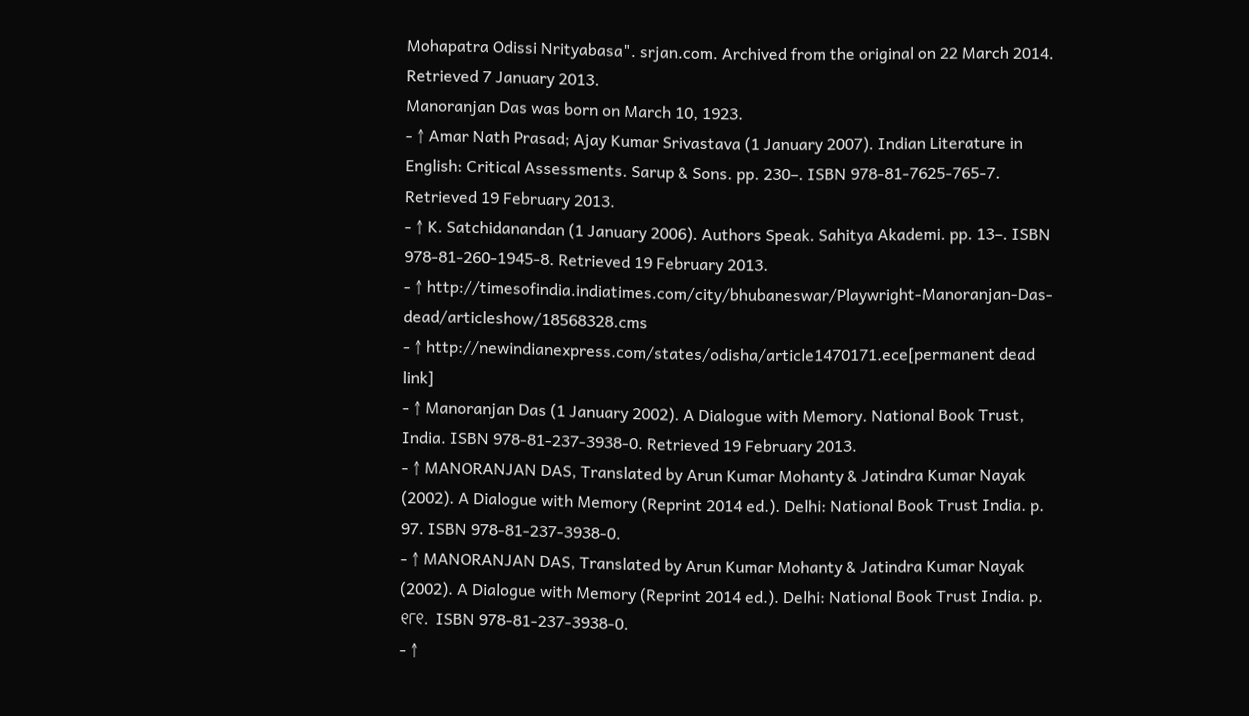Mohapatra Odissi Nrityabasa". srjan.com. Archived from the original on 22 March 2014. Retrieved 7 January 2013.
Manoranjan Das was born on March 10, 1923.
- ↑ Amar Nath Prasad; Ajay Kumar Srivastava (1 January 2007). Indian Literature in English: Critical Assessments. Sarup & Sons. pp. 230–. ISBN 978-81-7625-765-7. Retrieved 19 February 2013.
- ↑ K. Satchidanandan (1 January 2006). Authors Speak. Sahitya Akademi. pp. 13–. ISBN 978-81-260-1945-8. Retrieved 19 February 2013.
- ↑ http://timesofindia.indiatimes.com/city/bhubaneswar/Playwright-Manoranjan-Das-dead/articleshow/18568328.cms
- ↑ http://newindianexpress.com/states/odisha/article1470171.ece[permanent dead link]
- ↑ Manoranjan Das (1 January 2002). A Dialogue with Memory. National Book Trust, India. ISBN 978-81-237-3938-0. Retrieved 19 February 2013.
- ↑ MANORANJAN DAS, Translated by Arun Kumar Mohanty & Jatindra Kumar Nayak (2002). A Dialogue with Memory (Reprint 2014 ed.). Delhi: National Book Trust India. p. 97. ISBN 978-81-237-3938-0.
- ↑ MANORANJAN DAS, Translated by Arun Kumar Mohanty & Jatindra Kumar Nayak (2002). A Dialogue with Memory (Reprint 2014 ed.). Delhi: National Book Trust India. p. ୧୮୧. ISBN 978-81-237-3938-0.
- ↑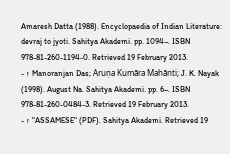Amaresh Datta (1988). Encyclopaedia of Indian Literature: devraj to jyoti. Sahitya Akademi. pp. 1094–. ISBN 978-81-260-1194-0. Retrieved 19 February 2013.
- ↑ Manoranjan Das; Aruṇa Kumāra Mahānti; J. K. Nayak (1998). August Na. Sahitya Akademi. pp. 6–. ISBN 978-81-260-0484-3. Retrieved 19 February 2013.
- ↑ "ASSAMESE" (PDF). Sahitya Akademi. Retrieved 19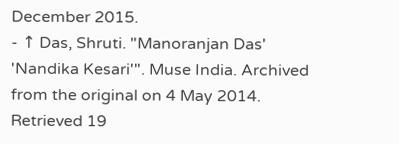December 2015.
- ↑ Das, Shruti. "Manoranjan Das' 'Nandika Kesari'". Muse India. Archived from the original on 4 May 2014. Retrieved 19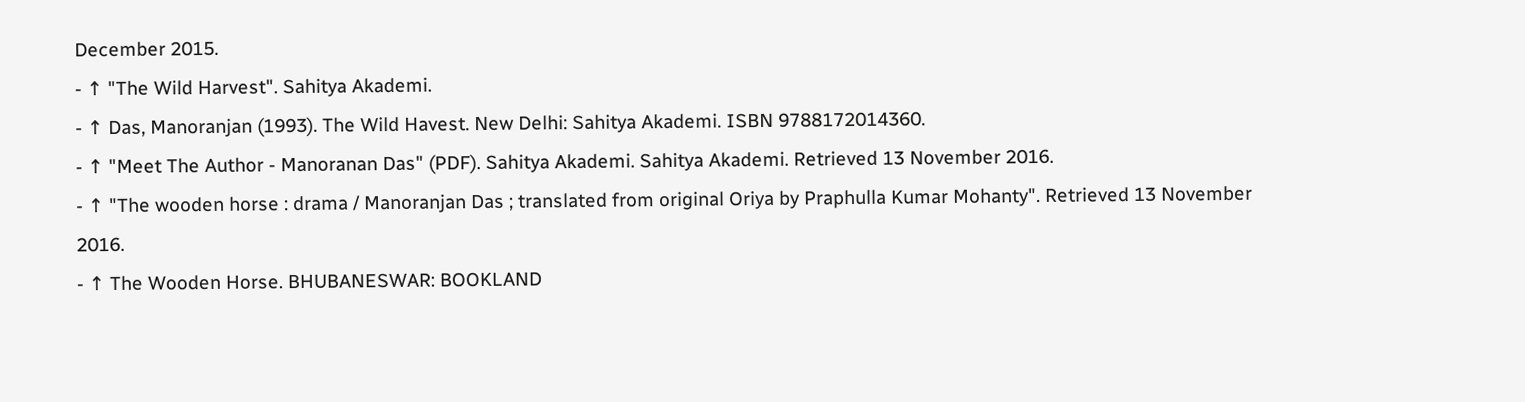December 2015.
- ↑ "The Wild Harvest". Sahitya Akademi.
- ↑ Das, Manoranjan (1993). The Wild Havest. New Delhi: Sahitya Akademi. ISBN 9788172014360.
- ↑ "Meet The Author - Manoranan Das" (PDF). Sahitya Akademi. Sahitya Akademi. Retrieved 13 November 2016.
- ↑ "The wooden horse : drama / Manoranjan Das ; translated from original Oriya by Praphulla Kumar Mohanty". Retrieved 13 November 2016.
- ↑ The Wooden Horse. BHUBANESWAR: BOOKLAND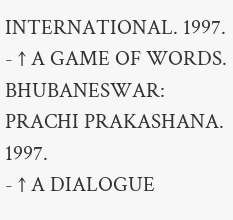INTERNATIONAL. 1997.
- ↑ A GAME OF WORDS. BHUBANESWAR: PRACHI PRAKASHANA. 1997.
- ↑ A DIALOGUE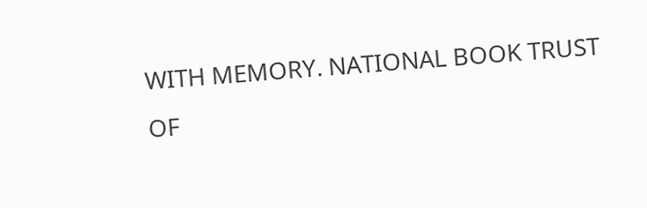WITH MEMORY. NATIONAL BOOK TRUST OF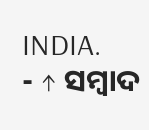INDIA.
- ↑ ସମ୍ବାଦ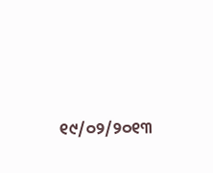୧୯/୦୨/୨୦୧୩